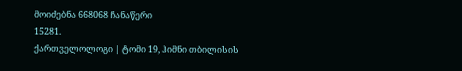მოიძებნა 668068 ჩანაწერი
15281.
ქართველოლოგი | ტომი 19, ჰიმნი თბილისის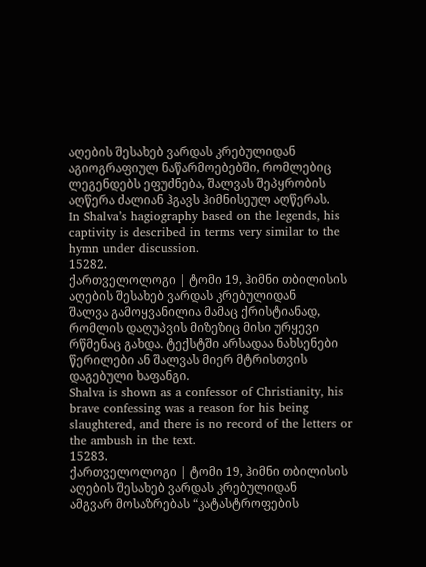აღების შესახებ ვარდას კრებულიდან
აგიოგრაფიულ ნაწარმოებებში, რომლებიც ლეგენდებს ეფუძნება, შალვას შეპყრობის აღწერა ძალიან ჰგავს ჰიმნისეულ აღწერას.
In Shalva’s hagiography based on the legends, his captivity is described in terms very similar to the hymn under discussion.
15282.
ქართველოლოგი | ტომი 19, ჰიმნი თბილისის აღების შესახებ ვარდას კრებულიდან
შალვა გამოყვანილია მამაც ქრისტიანად, რომლის დაღუპვის მიზეზიც მისი ურყევი რწმენაც გახდა. ტექსტში არსადაა ნახსენები წერილები ან შალვას მიერ მტრისთვის დაგებული ხაფანგი.
Shalva is shown as a confessor of Christianity, his brave confessing was a reason for his being slaughtered, and there is no record of the letters or the ambush in the text.
15283.
ქართველოლოგი | ტომი 19, ჰიმნი თბილისის აღების შესახებ ვარდას კრებულიდან
ამგვარ მოსაზრებას “კატასტროფების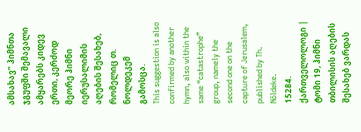ამსახავ” ჰიმნთა ჯგუფში შემავალი ამყარებს კიდევ ერთი, კერძოდ მეორე ჰიმნი იერუსალიმის აღების შესახებ, რომელიც თ. ნოლდეკემ გამოსცა.
This suggestion is also confirmed by another hymn, also within the same “catastrophe” group, namely the second one on the capture of Jerusalem, published by Th. Nöldeke.
15284.
ქართველოლოგი | ტომი 19, ჰიმნი თბილისის აღების შესახებ ვარდას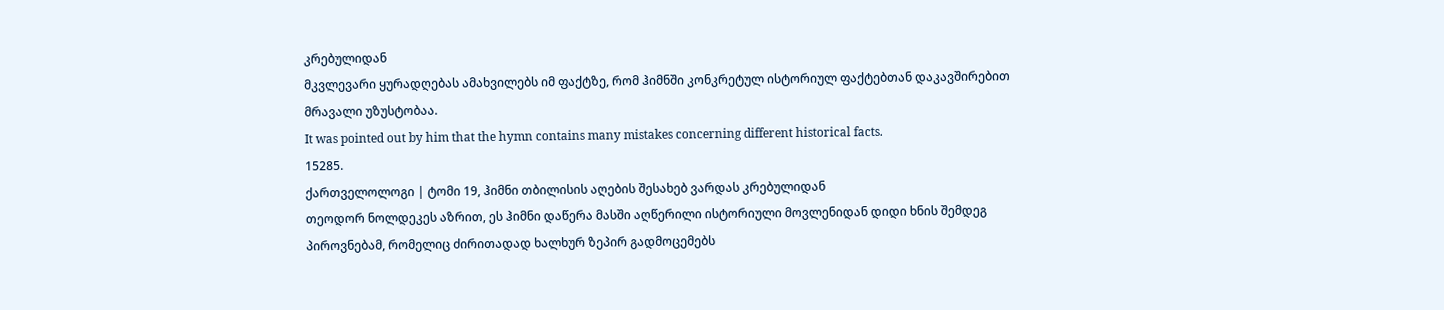კრებულიდან
მკვლევარი ყურადღებას ამახვილებს იმ ფაქტზე, რომ ჰიმნში კონკრეტულ ისტორიულ ფაქტებთან დაკავშირებით მრავალი უზუსტობაა.
It was pointed out by him that the hymn contains many mistakes concerning different historical facts.
15285.
ქართველოლოგი | ტომი 19, ჰიმნი თბილისის აღების შესახებ ვარდას კრებულიდან
თეოდორ ნოლდეკეს აზრით, ეს ჰიმნი დაწერა მასში აღწერილი ისტორიული მოვლენიდან დიდი ხნის შემდეგ პიროვნებამ, რომელიც ძირითადად ხალხურ ზეპირ გადმოცემებს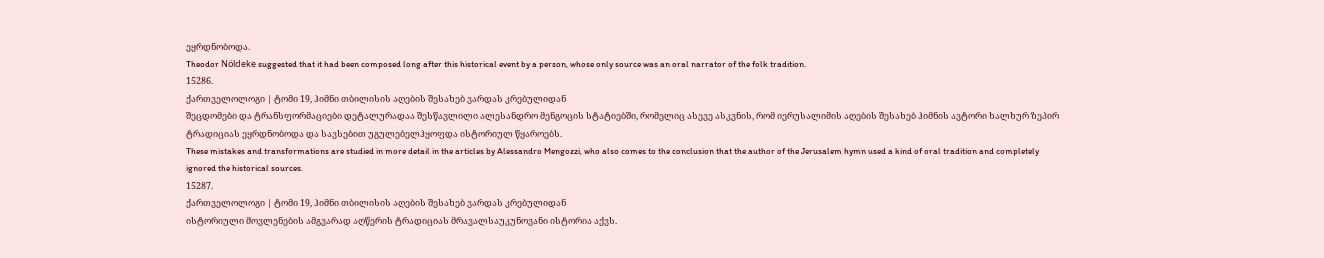ეყრდნობოდა.
Theodor Nöldeke suggested that it had been composed long after this historical event by a person, whose only source was an oral narrator of the folk tradition.
15286.
ქართველოლოგი | ტომი 19, ჰიმნი თბილისის აღების შესახებ ვარდას კრებულიდან
შეცდომები და ტრანსფორმაციები დეტალურადაა შესწავლილი ალესანდრო მენგოცის სტატიებში, რომელიც ასევე ასკვნის, რომ იერუსალიმის აღების შესახებ ჰიმნის ავტორი ხალხურ ზეპირ ტრადიციას ეყრდნობოდა და სავსებით უგულებელჰყოფდა ისტორიულ წყაროებს.
These mistakes and transformations are studied in more detail in the articles by Alessandro Mengozzi, who also comes to the conclusion that the author of the Jerusalem hymn used a kind of oral tradition and completely ignored the historical sources.
15287.
ქართველოლოგი | ტომი 19, ჰიმნი თბილისის აღების შესახებ ვარდას კრებულიდან
ისტორიული მოვლენების ამგვარად აღწერის ტრადიციას მრავალსაუკუნოვანი ისტორია აქვს.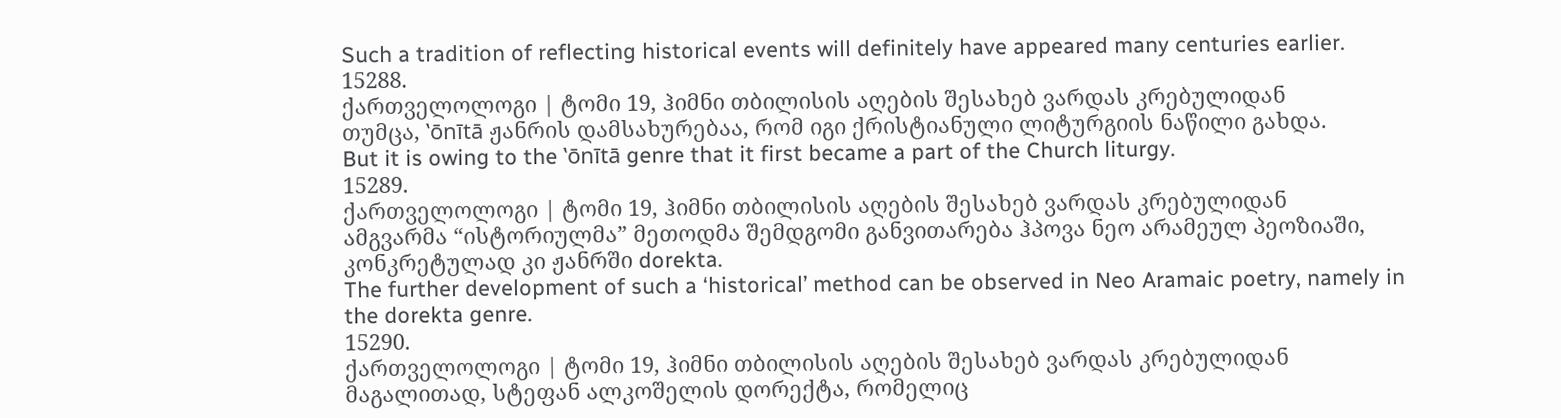Such a tradition of reflecting historical events will definitely have appeared many centuries earlier.
15288.
ქართველოლოგი | ტომი 19, ჰიმნი თბილისის აღების შესახებ ვარდას კრებულიდან
თუმცა, ‛ōnītā ჟანრის დამსახურებაა, რომ იგი ქრისტიანული ლიტურგიის ნაწილი გახდა.
But it is owing to the ‛ōnītā genre that it first became a part of the Church liturgy.
15289.
ქართველოლოგი | ტომი 19, ჰიმნი თბილისის აღების შესახებ ვარდას კრებულიდან
ამგვარმა “ისტორიულმა” მეთოდმა შემდგომი განვითარება ჰპოვა ნეო არამეულ პეოზიაში, კონკრეტულად კი ჟანრში dorekta.
The further development of such a ‘historical’ method can be observed in Neo Aramaic poetry, namely in the dorekta genre.
15290.
ქართველოლოგი | ტომი 19, ჰიმნი თბილისის აღების შესახებ ვარდას კრებულიდან
მაგალითად, სტეფან ალკოშელის დორექტა, რომელიც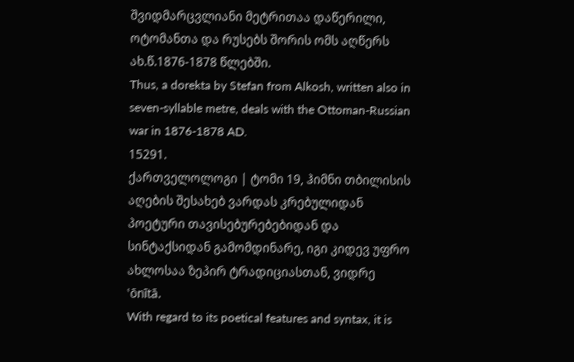შვიდმარცვლიანი მეტრითაა დაწერილი, ოტომანთა და რუსებს შორის ომს აღწერს ახ.წ.1876-1878 წლებში.
Thus, a dorekta by Stefan from Alkosh, written also in seven-syllable metre, deals with the Ottoman-Russian war in 1876-1878 AD.
15291.
ქართველოლოგი | ტომი 19, ჰიმნი თბილისის აღების შესახებ ვარდას კრებულიდან
პოეტური თავისებურებებიდან და სინტაქსიდან გამომდინარე, იგი კიდევ უფრო ახლოსაა ზეპირ ტრადიციასთან, ვიდრე ‛ōnītā.
With regard to its poetical features and syntax, it is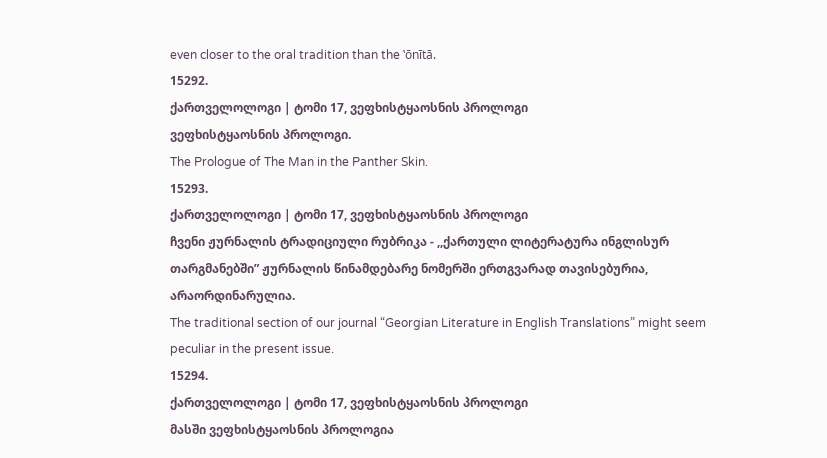even closer to the oral tradition than the ‛ōnītā.
15292.
ქართველოლოგი | ტომი 17, ვეფხისტყაოსნის პროლოგი
ვეფხისტყაოსნის პროლოგი.
The Prologue of The Man in the Panther Skin.
15293.
ქართველოლოგი | ტომი 17, ვეფხისტყაოსნის პროლოგი
ჩვენი ჟურნალის ტრადიციული რუბრიკა - ,,ქართული ლიტერატურა ინგლისურ თარგმანებში” ჟურნალის წინამდებარე ნომერში ერთგვარად თავისებურია, არაორდინარულია.
The traditional section of our journal “Georgian Literature in English Translations” might seem peculiar in the present issue.
15294.
ქართველოლოგი | ტომი 17, ვეფხისტყაოსნის პროლოგი
მასში ვეფხისტყაოსნის პროლოგია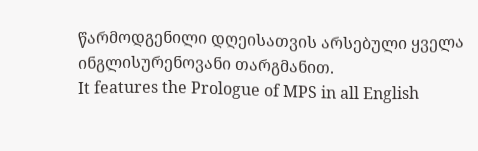წარმოდგენილი დღეისათვის არსებული ყველა ინგლისურენოვანი თარგმანით.
It features the Prologue of MPS in all English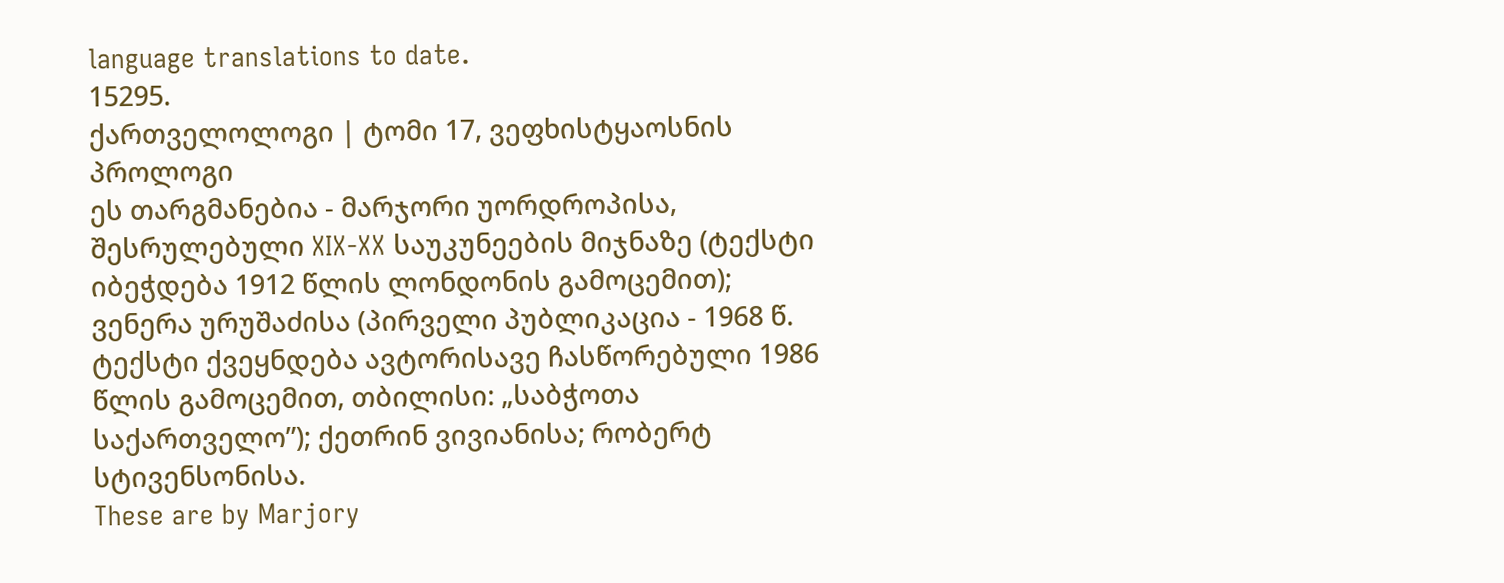language translations to date.
15295.
ქართველოლოგი | ტომი 17, ვეფხისტყაოსნის პროლოგი
ეს თარგმანებია - მარჯორი უორდროპისა, შესრულებული XIX-XX საუკუნეების მიჯნაზე (ტექსტი იბეჭდება 1912 წლის ლონდონის გამოცემით); ვენერა ურუშაძისა (პირველი პუბლიკაცია - 1968 წ. ტექსტი ქვეყნდება ავტორისავე ჩასწორებული 1986 წლის გამოცემით, თბილისი: „საბჭოთა საქართველო”); ქეთრინ ვივიანისა; რობერტ სტივენსონისა.
These are by Marjory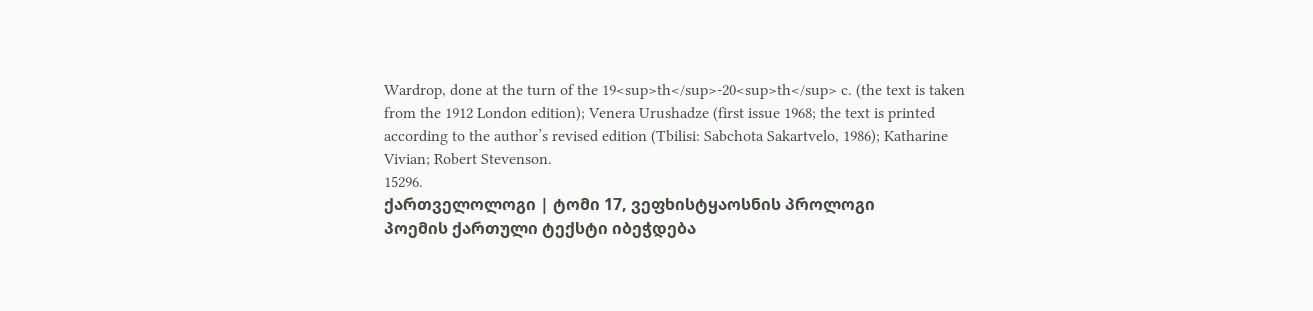Wardrop, done at the turn of the 19<sup>th</sup>-20<sup>th</sup> c. (the text is taken from the 1912 London edition); Venera Urushadze (first issue 1968; the text is printed according to the author’s revised edition (Tbilisi: Sabchota Sakartvelo, 1986); Katharine Vivian; Robert Stevenson.
15296.
ქართველოლოგი | ტომი 17, ვეფხისტყაოსნის პროლოგი
პოემის ქართული ტექსტი იბეჭდება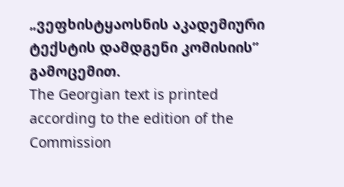„ვეფხისტყაოსნის აკადემიური ტექსტის დამდგენი კომისიის” გამოცემით.
The Georgian text is printed according to the edition of the Commission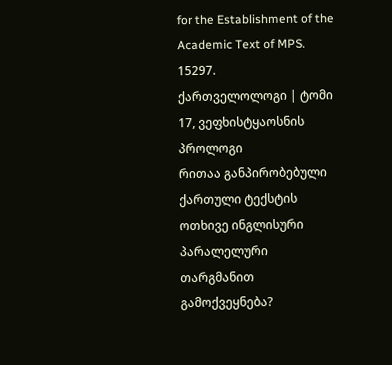for the Establishment of the Academic Text of MPS.
15297.
ქართველოლოგი | ტომი 17, ვეფხისტყაოსნის პროლოგი
რითაა განპირობებული ქართული ტექსტის ოთხივე ინგლისური პარალელური თარგმანით გამოქვეყნება?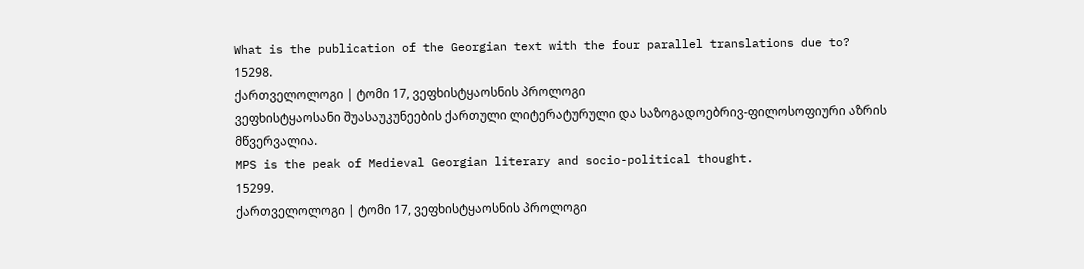What is the publication of the Georgian text with the four parallel translations due to?
15298.
ქართველოლოგი | ტომი 17, ვეფხისტყაოსნის პროლოგი
ვეფხისტყაოსანი შუასაუკუნეების ქართული ლიტერატურული და საზოგადოებრივ-ფილოსოფიური აზრის მწვერვალია.
MPS is the peak of Medieval Georgian literary and socio-political thought.
15299.
ქართველოლოგი | ტომი 17, ვეფხისტყაოსნის პროლოგი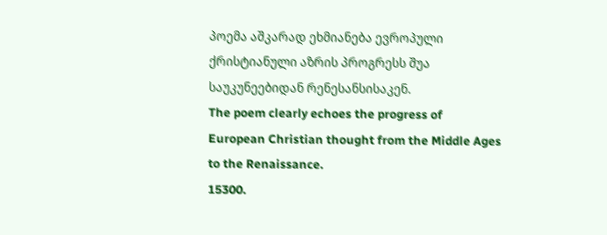პოემა აშკარად ეხმიანება ევროპული ქრისტიანული აზრის პროგრესს შუა საუკუნეებიდან რენესანსისაკენ.
The poem clearly echoes the progress of European Christian thought from the Middle Ages to the Renaissance.
15300.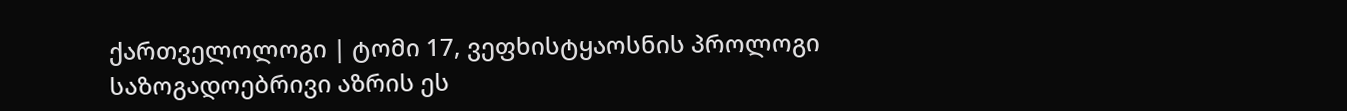ქართველოლოგი | ტომი 17, ვეფხისტყაოსნის პროლოგი
საზოგადოებრივი აზრის ეს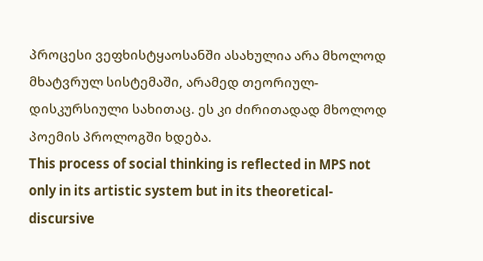პროცესი ვეფხისტყაოსანში ასახულია არა მხოლოდ მხატვრულ სისტემაში, არამედ თეორიულ-დისკურსიული სახითაც. ეს კი ძირითადად მხოლოდ პოემის პროლოგში ხდება.
This process of social thinking is reflected in MPS not only in its artistic system but in its theoretical-discursive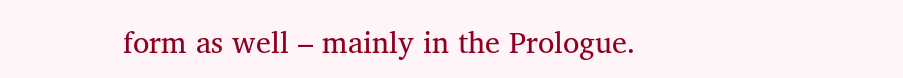form as well – mainly in the Prologue.